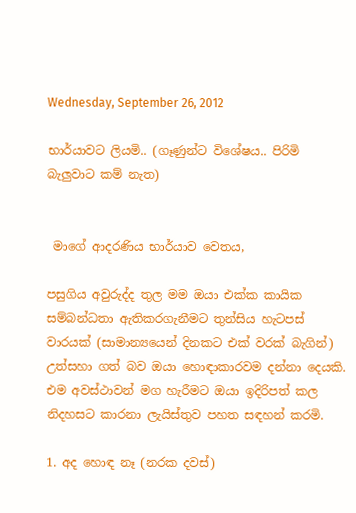Wednesday, September 26, 2012

භාර්යාවට ලියමි.. (ගෑණුන්ට විශේෂය.. පිරිමි බැලුවාට කම් නැත)


 මාගේ ආදරණිය භාර්යාව වෙතය,

පසුගිය අවුරුද්ද තුල මම ඔයා එක්ක කායික සම්බන්ධතා ඇතිකරගැනීමට තුන්සිය හැටපස් වාරයක් (සාමාන්‍යයෙන් දිනකට එක් වරක් බැගින්) උත්සහා ගත් බව ඔයා හොඳාකාරවම දන්නා දෙයකි. එම අවස්ථාවන් මග හැරීමට ඔයා ඉදිරිපත් කල නිදහසට කාරනා ලැයිස්තුව පහත සඳහන් කරමි.

1. අද හොඳ නෑ (නරක දවස්)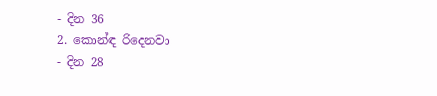- දින 36
2. කොන්ඳ රිදෙනවා                                   - දින 28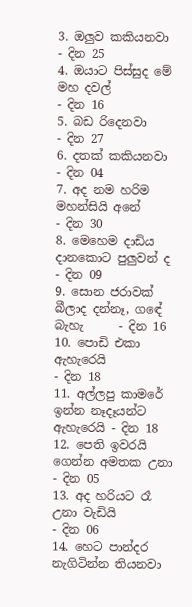3. ඔලුව කකියනවා                                     - දින 25
4. ඔයාට පිස්සුද මේ මහ දවල්                        - දින 16
5. බඩ රිදෙනවා                                         - දින 27
6. දතක් කකියනවා                                    - දින 04
7. අද නම හරිම මහන්සියි අනේ                     - දින 30
8. මෙහෙම දාඩිය දානකොට පුලුවන් ද            - දින 09
9. සොන ජරාවක් බීලාද දන්නෑ, ගඳේ බැහැ      - දින 16
10. පොඩි එකා ඇහැරෙයි                             - දින 18
11. අල්ලපු කාමරේ ඉන්න නෑදෑයන්ට ඇහැරෙයි - දින 18
12. පෙති ඉවරයි ගෙන්න අමතක උනා             - දින 05
13. අද හරියට රෑ උනා වැඩියි                         - දින 06
14. හෙට පාන්දර නැගිටින්න තියනවා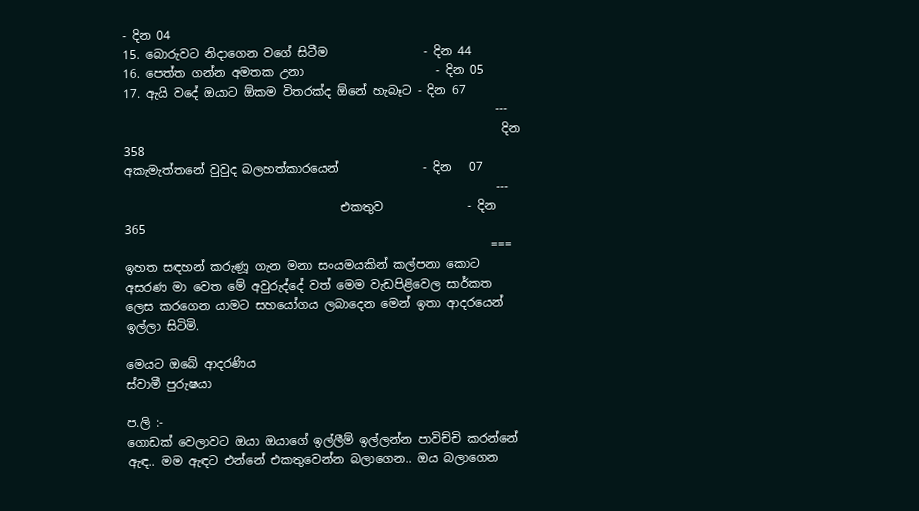- දින 04
15. බොරුවට නිදාගෙන වගේ සිටීම                - දින 44
16. පෙත්ත ගන්න අමතක උනා                      - දින 05
17. ඇයි වදේ ඔයාට ඕකම විතරක්ද ඕනේ හැබෑට - දින 67
                                                              ---
                                                               දින 358
අකැමැත්තනේ වුවුද බලහත්කාරයෙන්              - දින   07
                                                              ---
                                    එකතුව              - දින 365
                                                             ===
ඉහත සඳහන් කරුණූ ගැන මනා සංයමයකින් කල්පනා කොට අසරණ මා වෙත මේ අවුරුද්දේ වත් මෙම වැඩපිළිවෙල සාර්කත ලෙස කරගෙන යාමට සහයෝගය ලබාදෙන මෙන් ඉතා ආදරයෙන් ඉල්ලා සිටිමි.

මෙයට ඔබේ ආදරණිය
ස්වාමී පුරුෂයා

ප.ලි :-
ගොඩක් වෙලාවට ඔයා ඔයාගේ ඉල්ලීම් ඉල්ලන්න පාවිච්චි කරන්නේ ඇඳ.. මම ඇඳට එන්නේ එකතුවෙන්න බලාගෙන.. ඔය බලාගෙන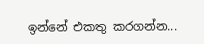ඉන්නේ එකතු කරගන්න...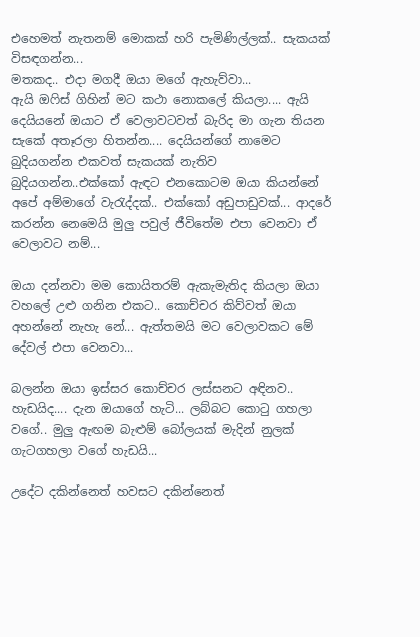එහෙමත් නැතනම් මොකක් හරි පැමිණිල්ලක්.. සැකයක් විසඳගන්න...
මතකද.. එදා මගදී ඔයා මගේ ඇහැව්වා...
ඇයි ඔෆිස් ගිහින් මට කථා නොකලේ කියලා.... ඇයි දෙයියනේ ඔයාට ඒ වෙලාවටවත් බැරිද මා ගැන තියන සැකේ අතෑරලා හිතන්න.... දෙයියන්ගේ නාමෙට බුදියගන්න එකවත් සැකයක් නැතිව බුදියගන්න..එක්කෝ ඇඳට එනකොටම ඔයා කියන්නේ අපේ අම්මාගේ වැරැද්දක්.. එක්කෝ අඩුපාඩුවක්... ආදරේ කරන්න නෙමෙයි මුලු පවුල් ජීවිතේම එපා වෙනවා ඒ වෙලාවට නම්...

ඔයා දන්නවා මම කොයිතරම් ඇකැමැතිද කියලා ඔයා වහලේ උළු ගනින එකට.. කොච්චර කිව්වත් ඔයා අහන්නේ නැහැ නේ... ඇත්තමයි මට වෙලාවකට මේ දේවල් එපා වෙනවා...

බලන්න ඔයා ඉස්සර කොච්චර ලස්සනට අඳිනව.. හැඩයිද.... දැන ඔයාගේ හැටි... ලබ්බට කොටු ගහලා වගේ.. මුලු ඇඟම බැළුම් බෝලයක් මැදින් නුලක් ගැටගහලා වගේ හැඩයි...

උදේට දකින්නෙත් හවසට දකින්නෙත්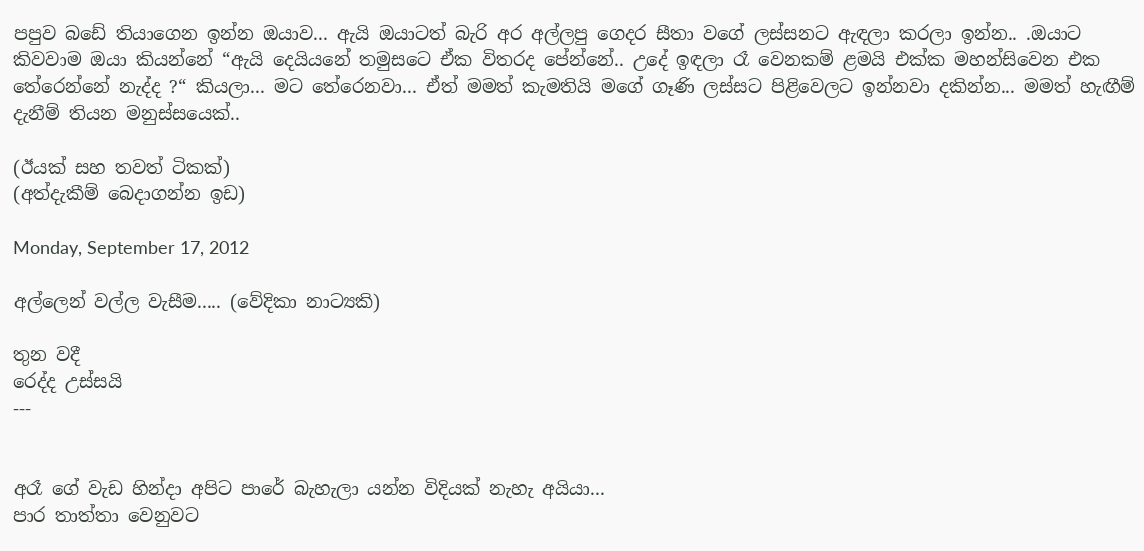පපුව බඩේ තියාගෙන ඉන්න ඔයාව... ඇයි ඔයාටත් බැරි අර අල්ලපු ගෙදර සීතා වගේ ලස්සනට ඇඳලා කරලා ඉන්න.. .ඔයාට කිවවාම ඔයා කියන්නේ “ඇයි දෙයියනේ තමුසටෙ ඒක විතරද පේන්නේ.. උදේ ඉඳලා රෑ වෙනකම් ළමයි එක්ක මහන්සිවෙන එක තේරෙන්නේ නැද්ද ?“ කියලා... මට තේරෙනවා... ඒත් මමත් කැමතියි මගේ ගෑණි ලස්සට පිළිවෙලට ඉන්නවා දකින්න... මමත් හැඟීම් දැනීම් තියන මනුස්සයෙක්..

(ඊයක් සහ තවත් ටිකක්)
(අත්දැකීම් බෙදාගන්න ඉඩ)

Monday, September 17, 2012

අල්ලෙන් වල්ල වැසීම..... (වේදිකා නාට්‍යකි)

තුන වදී
රෙද්ද උස්සයි
---


අරෑ ගේ වැඩ හින්දා අපිට පාරේ බැහැලා යන්න විදියක් නැහැ අයියා...
පාර තාත්තා වෙනුවට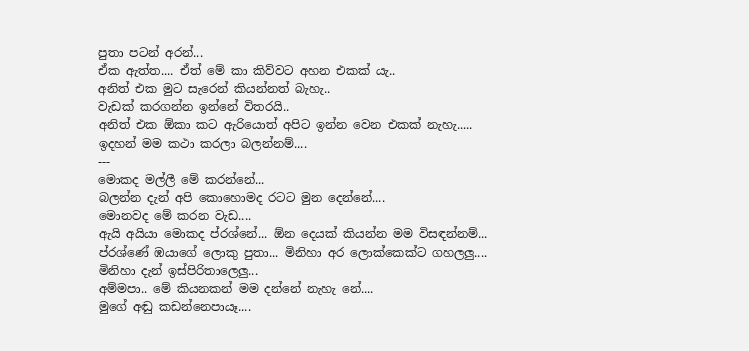පුතා පටන් අරන්...
ඒක ඇත්ත.... ඒත් මේ කා කිව්වට අහන එකක් යැ..
අනිත් එක මුට සැරෙන් කියන්නත් බැහැ..
වැඩක් කරගන්න ඉන්නේ විතරයි..
අනිත් එක ඕකා කට ඇරියොත් අපිට ඉන්න වෙන එකක් නැහැ.....
ඉදහන් මම කථා කරලා බලන්නම්....
---
මොකද මල්ලී මේ කරන්නේ...
බලන්න දැන් අපි කොහොමද රටට මුන දෙන්නේ....
මොනවද මේ කරන වැඩ....
ඇයි අයියා මොකද ප්රශ්නේ... ඕන දෙයක් කියන්න මම විසඳන්නම්...
ප්රශ්ණේ ඹයාගේ ලොකු පුතා... මිනිහා අර ලොක්කෙක්ට ගහලලු....
මිනිහා දැන් ඉස්පිරිතාලෙලු...
අම්මපා.. මේ කියනකන් මම දන්නේ නැහැ නේ....
මුගේ අඬු කඩන්නෙපායෑ....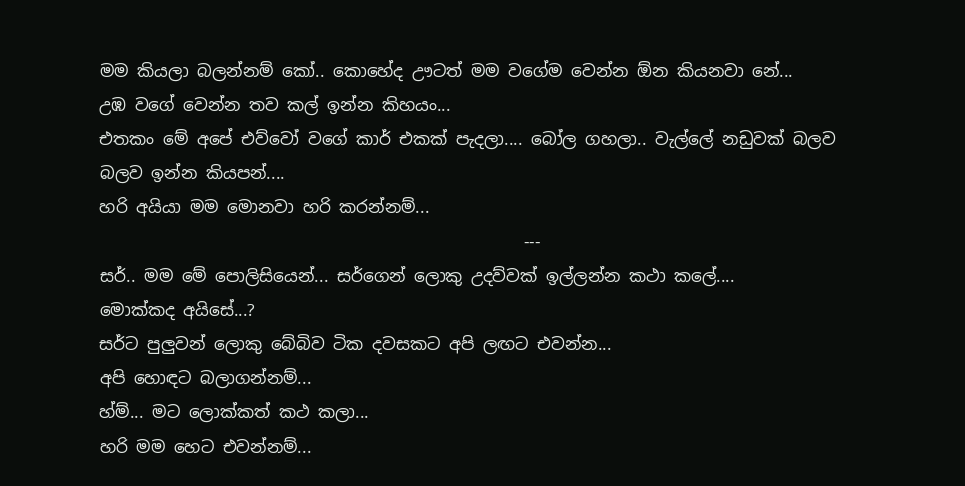මම කියලා බලන්නම් කෝ.. කොහේද ඌටත් මම වගේම වෙන්න ඕන කියනවා නේ...
උඹ වගේ වෙන්න තව කල් ඉන්න කිහයං...
එතකං මේ අපේ එව්වෝ වගේ කාර් එකක් පැදලා.... බෝල ගහලා.. වැල්ලේ නඩුවක් බලව බලව ඉන්න කියපන්....
හරි අයියා මම මොනවා හරි කරන්නම්...
                                                  ---
සර්.. මම මේ පොලිසියෙන්... සර්ගෙන් ලොකු උදව්වක් ඉල්ලන්න කථා කලේ....
මොක්කද අයිසේ...?
සර්ට පුලුවන් ලොකු බේබිව ටික දවසකට අපි ලඟට එවන්න...
අපි හොඳට බලාගන්නම්...
හ්ම්... මට ලොක්කත් කථ කලා...
හරි මම හෙට එවන්නම්...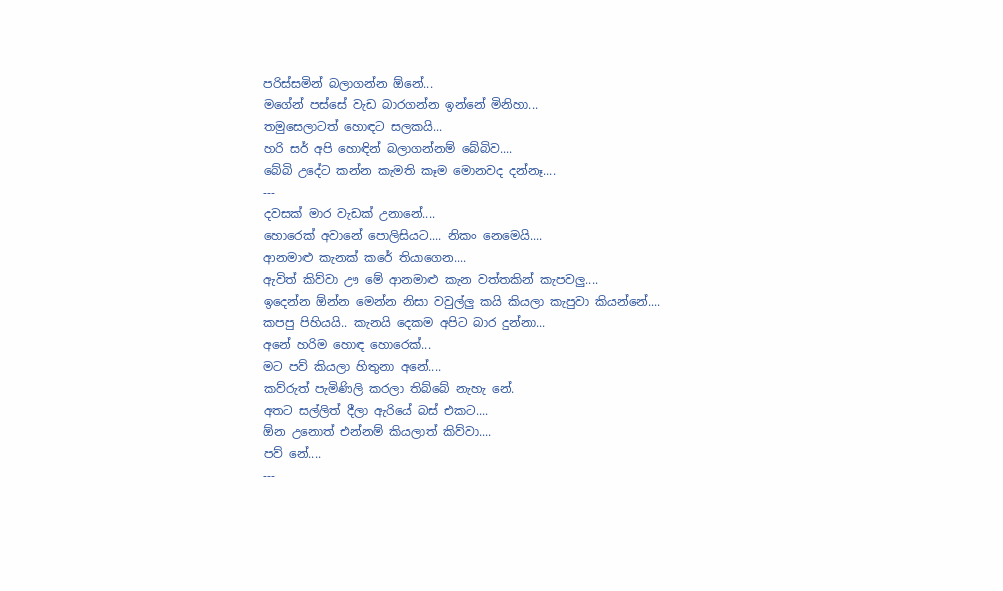පරිස්සමින් බලාගන්න ඕනේ...
මගේන් පස්සේ වැඩ බාරගන්න ඉන්නේ මිනිහා...
තමුසෙලාටත් හොඳට සලකයි...
හරි සර් අපි හොඳින් බලාගන්නම් බේබිව....
බේබි උදේට කන්න කැමති කෑම මොනවද දන්නෑ....
---
දවසක් මාර වැඩක් උනානේ....
හොරෙක් අවානේ පොලිසියට.... නිකං නෙමෙයි....
ආනමාළු කැනක් කරේ තියාගෙන....
ඇවිත් කිව්වා ඌ මේ ආනමාළු කැන වත්තකින් කැපවලු....
ඉදෙන්න ඕන්න මෙන්න නිසා වවුල්ලු කයි කියලා කැපුවා කියන්නේ....
කපපු පිහියයි.. කැනයි දෙකම අපිට බාර දුන්නා...
අනේ හරිම හොඳ හොරෙක්...
මට පව් කියලා හිතුනා අනේ....
කව්රුත් පැමිණිලි කරලා තිබ්බේ නැහැ නේ.
අතට සල්ලිත් දීලා ඇරියේ බස් එකට....
ඕන උනොත් එන්නම් කියලාත් කිව්වා....
පව් නේ....
---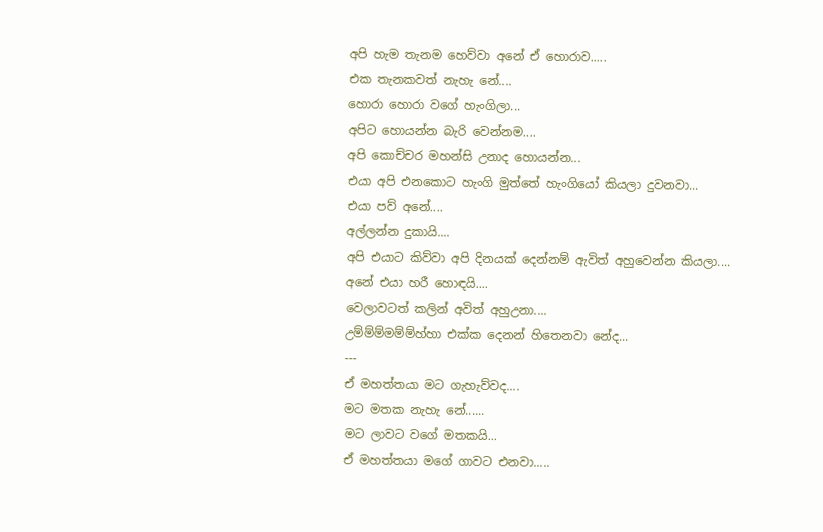අපි හැම තැනම හෙව්වා අනේ ඒ හොරාව.....
එක තැනකවත් නැහැ නේ....
හොරා හොරා වගේ හැංගිලා...
අපිට හොයන්න බැරි වෙන්නම....
අපි කොච්චර මහන්සි උනාද හොයන්න...
එයා අපි එනකොට හැංගි මුත්තේ හැංගියෝ කියලා දුවනවා...
එයා පව් අනේ....
අල්ලන්න දුකායි....
අපි එයාට කිව්වා අපි දිනයක් දෙන්නම් ඇවිත් අහුවෙන්න කියලා....
අනේ එයා හරී හොඳයි....
වෙලාවටත් කලින් අවිත් අහුඋනා....
උම්ම්ම්මම්ම්හ්හා එක්ක දෙනන් හිතෙනවා නේද...
---
ඒ මහත්තයා මට ගැහැව්වද....
මට මතක නැහැ නේ......
මට ලාවට වගේ මතකයි...
ඒ මහත්තයා මගේ ගාවට එනවා.....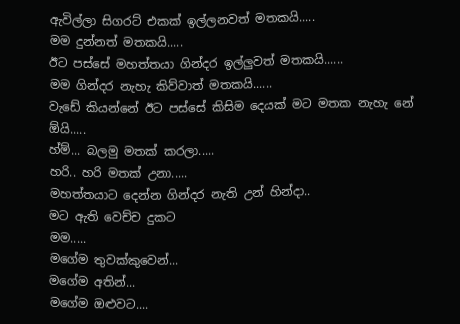ඇවිල්ලා සිගරට් එකක් ඉල්ලනවත් මතකයි.....
මම දුන්නත් මතකයි.....
ඊට පස්සේ මහත්තයා ගින්දර ඉල්ලුවත් මතකයි......
මම ගින්දර නැහැ කිව්වාත් මතකයි......
වැඩේ කියන්නේ ඊට පස්සේ කිසිම දෙයක් මට මතක නැහැ නේ ඕයි.....
හ්ම්... බලමු මතක් කරලා.....
හරි.. හරි මතක් උනා.....
මහත්තයාට දෙන්න ගින්දර නැති උන් හින්දා..
මට ඇති වෙච්ච දුකට
මම.....
මගේම තුවක්කු‍වෙන්...
මගේම අතින්...
මගේම ඔළුවට....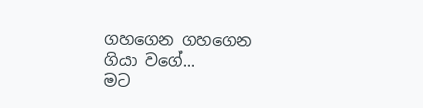ගහගෙන ගහගෙන ගියා වගේ...
මට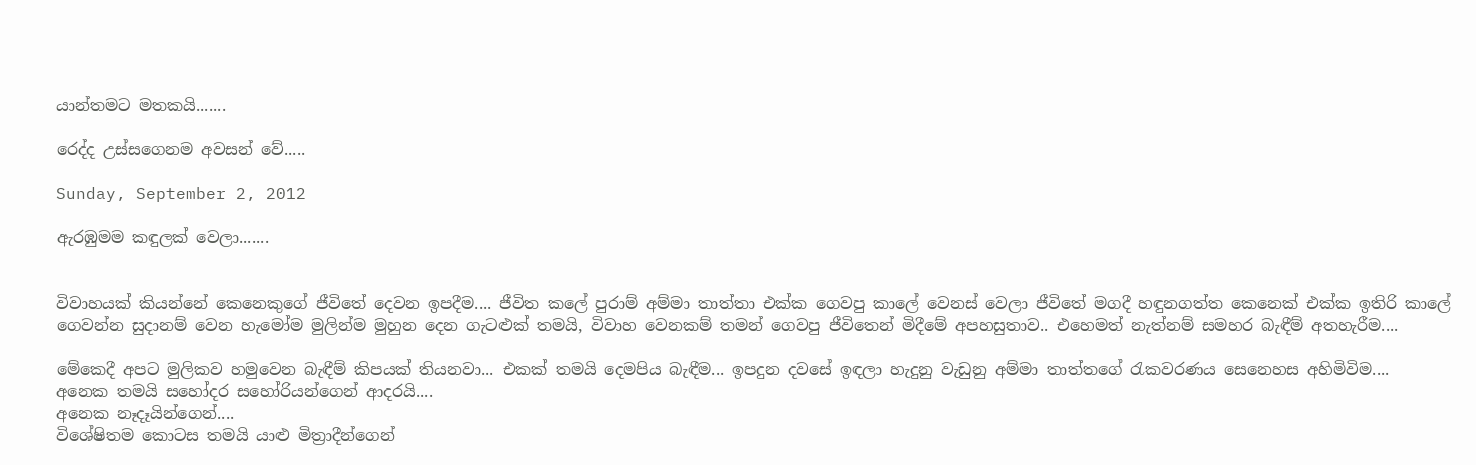යාන්තමට මතකයි.......

රෙද්ද උස්සගෙනම අවසන් වේ.....

Sunday, September 2, 2012

ඇරඹුමම කඳුලක් වෙලා.......


විවාහයක් කියන්නේ කෙනෙකුගේ ජීවිතේ දෙවන ඉපදීම.... ජීවිත කලේ පුරාම් අම්මා තාත්තා එක්ක ගෙවපු කාලේ වෙනස් වෙලා ජීවිතේ මගදී හඳුනගත්ත කෙනෙක් එක්ක ඉතිරි කාලේ ගෙවන්න සුදානම් වෙන හැමෝම මුලින්ම මුහුන දෙන ගැටළුක් තමයි, විවාහ වෙනකම් තමන් ගෙවපු ජීවිතෙන් මිදීමේ අපහසුතාව.. එහෙමත් නැත්නම් සමහර බැඳීම් අතහැරීම....

මේකෙදී අපට මුලිකව හමුවෙන බැඳීම් කිපයක් තියනවා... එකක් තමයි දෙමපිය බැඳීම... ඉපදුන දවසේ ඉඳලා හැදුනු වැඩුනු අම්මා තාත්තගේ රැකවරණය සෙනෙහස අහිමිවිම....
අනෙක තමයි සහෝදර සහෝරියන්ගෙන් ආදරයි....
අනෙක නෑදෑයින්ගෙන්....
විශේෂිතම කොටස තමයි යාළු මිත්‍රාදීන්ගෙන්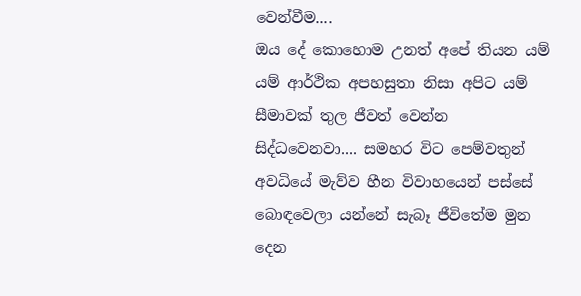වෙන්වීම....
ඔය දේ කොහොම උනත් අපේ තියන යම් යම් ආර්ථික අපහසුතා නිසා අපිට යම් සීමාවක් තුල ජීවත් වෙන්න සිද්ධවෙනවා.... සමහර විට පෙම්වතුන් අවධියේ මැව්ව හීන විවාහයෙන් පස්සේ බොඳවෙලා යන්නේ සැබෑ ජීවිතේම මුන දෙන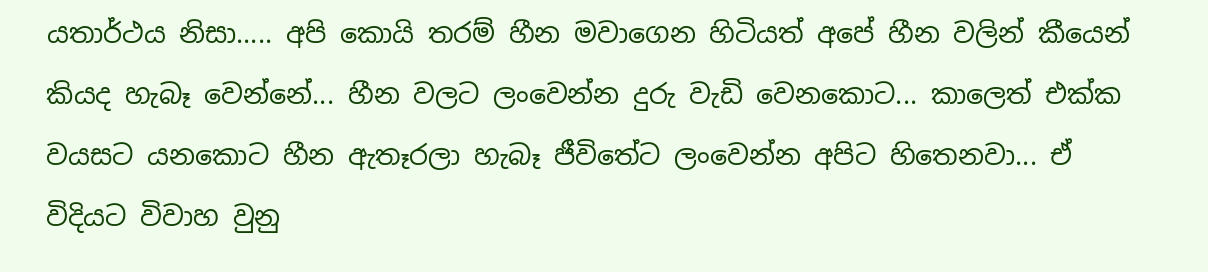යතාර්ථය නිසා..... අපි කොයි තරම් හීන මවාගෙන හිටියත් අපේ හීන වලින් කීයෙන් කියද හැබෑ වෙන්නේ... හීන වලට ලංවෙන්න දුරු වැඩි වෙනකොට... කාලෙත් එක්ක වයසට යනකොට හීන ඇතෑරලා හැබෑ ජීවිතේට ලංවෙන්න අපිට හිතෙනවා... ඒ විදියට විවාහ වුනු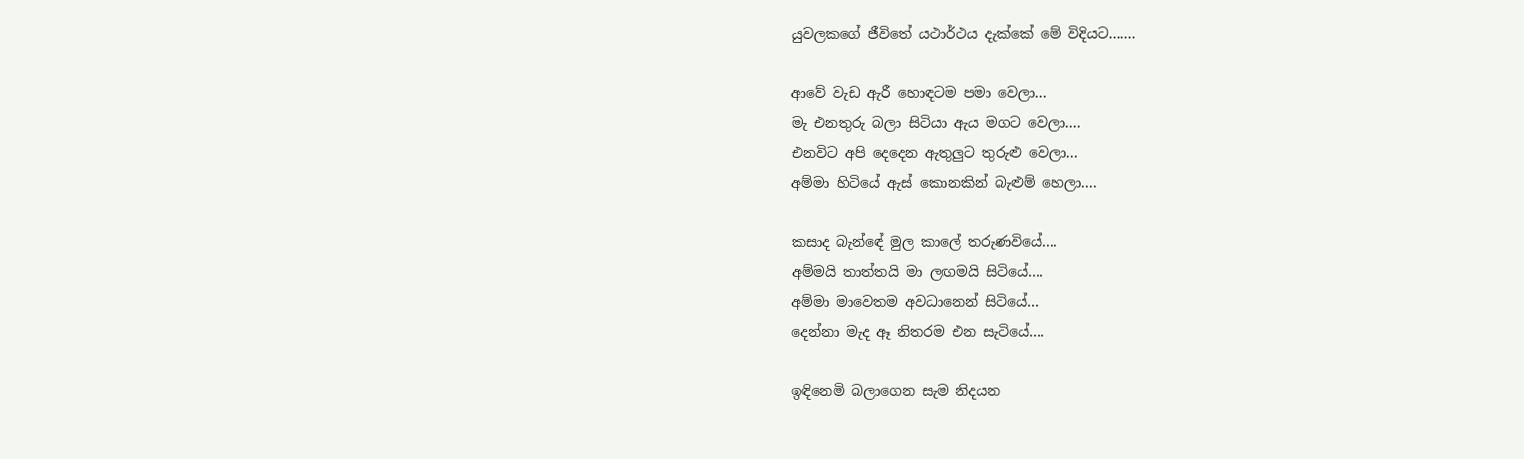යුවලකගේ ජීවිතේ යථාර්ථය දැක්කේ මේ විදියට.......

ආවේ වැඩ ඇරී හොඳටම පමා වෙලා...
මැ එනතුරු බලා සිටියා ඇය මගට වෙලා....
එනවිට අපි දෙදෙන ඇතුලුට තුරුළු වෙලා...
අම්මා හිටියේ ඇස් කොනකින් බැළුම් හෙලා....

කසාද බැන්ඳේ මුල කාලේ තරුණවියේ....
අම්මයි තාත්තයි මා ලඟමයි සිටියේ....
අම්මා මාවෙතම අවධානෙන් සිටියේ...
දෙන්නා මැද ඈ නිතරම එන සැටියේ....

ඉඳිනෙමි බලාගෙන සැම නිදයන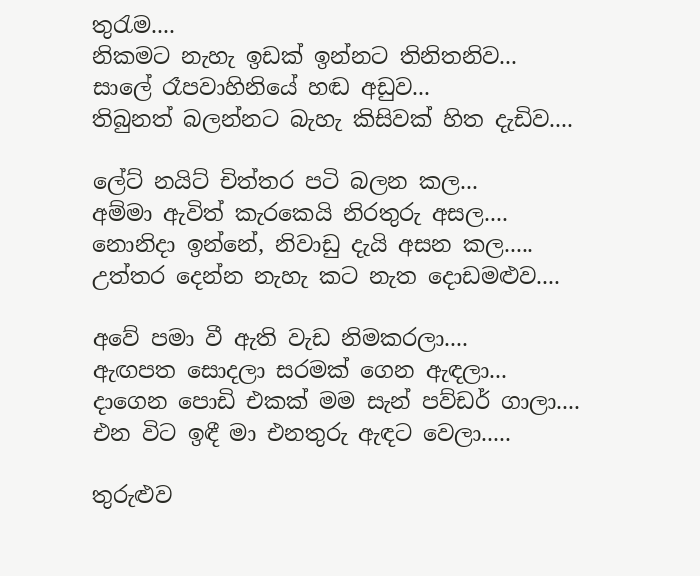තුරැම....
නිකමට නැහැ ඉඩක් ඉන්නට තිනිතනිව...
සාලේ රෑපවාහිනියේ හඬ අඩුව...
තිබුනත් බලන්නට බැහැ කිසිවක් හිත දැඩිව....

ලේට් නයිට් චිත්තර පටි බලන කල...
අම්මා ඇවිත් කැරකෙයි නිරතුරු අසල....
නොනිදා ඉන්නේ, නිවාඩු දැයි අසන කල.....
උත්තර දෙන්න නැහැ කට නැත දොඩමළුව....

අවේ පමා වී ඇති වැඩ නිමකරලා....
ඇඟපත සොදලා සරමක් ගෙන ඇඳලා...
දාගෙන පොඩි එකක් මම සැන් පව්ඩර් ගාලා....
එන විට ඉඳී මා එනතුරු ඇඳට වෙලා.....

තුරුළුව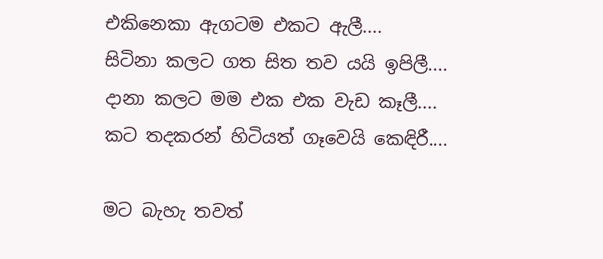එකිනෙකා ඇගටම එකට ඇලී....
සිටිනා කලට ගත සිත තව යයි ඉපිලී....
දානා කලට මම එක එක වැඩ කෑලී....
කට තදකරන් හිටියත් ගෑවෙයි කෙඳිරී....

මට බැහැ තවත්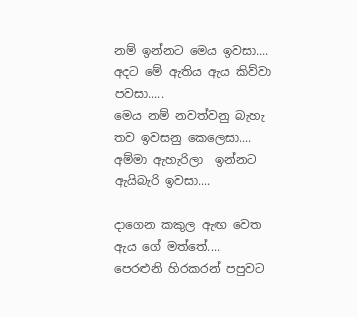නම් ඉන්නට මෙය ඉවසා....
අදට මේ ඇතිය ඇය කිව්වා පවසා.....
මෙය නම් නවත්වනු බැහැ තව ඉවසනු කෙලෙසා....
අම්මා ඇහැරිලා  ඉන්නට ඇයිබැරි ඉවසා....

දාගෙන කකුල ඇඟ වෙත ඇය ගේ මත්තේ....
පෙරළුනි හිරකරන් පපුවට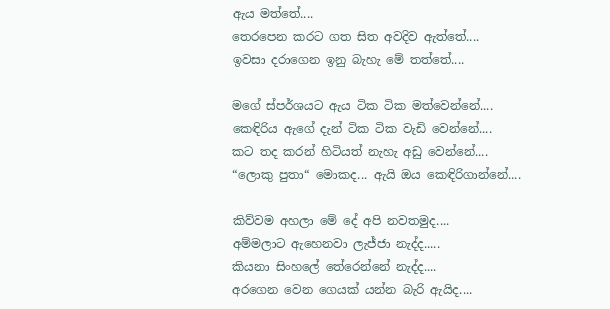ඇය මත්තේ....
තෙරපෙන කරට ගත සිත අවදිව ඇත්තේ....
ඉවසා දරාගෙන ඉනු බැහැ මේ තත්තේ....

මගේ ස්පර්ශයට ඇය ටික ටික මත්වෙන්නේ....
කෙඳිරිය ඇගේ දැන් ටික ටික වැඩි වෙන්නේ....
කට තද කරන් හිටියත් නැහැ අඩු වෙන්නේ....
“ලොකු පුතා“ මොකද... ඇයි ඔය කෙඳිරිගාන්නේ....

කිව්වම අහලා මේ දේ අපි නවතමුද....
අම්මලාට ඇහෙනවා ලැජ්ජා නැද්ද.....
කියනා සිංහලේ තේරෙන්නේ නැද්ද....
අරගෙන වෙන ගෙයක් යන්න බැරි ඇයිද....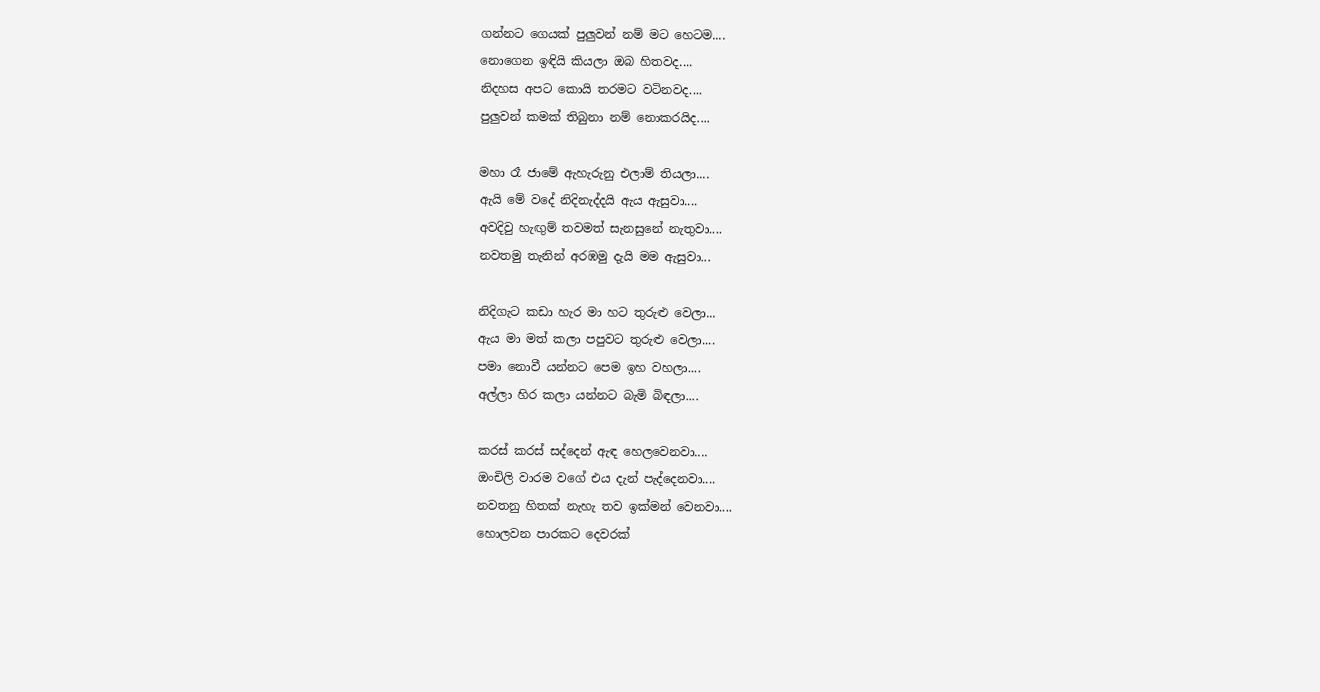ගන්නට ගෙයක් පුලුවන් නම් මට හෙටම....
නොගෙන ඉඳියි කියලා ඔබ හිතවද....
නිදහස අපට කොයි තරමට වටිනවද....
පුලුවන් කමක් තිබුනා නම් නොකරයිද....

මහා රෑ ජාමේ ඇහැරුනු එලාම් තියලා....
ඇයි මේ වදේ නිදිනැද්දයි ඇය ඇසුවා....
අවදිවු හැඟුම් තවමත් සැනසුනේ නැතුවා....
නවතමු තැනින් අරඹමු දැයි මම ඇසුවා...

නිදිගැට කඩා හැර මා හට තුරුළු වෙලා...
ඇය මා මත් කලා පපුවට තුරුළු වෙලා....
පමා නොවී යන්නට පෙම ඉහ වහලා....
අල්ලා හිර කලා යන්නට බැමි බිඳලා....

කරස් කරස් සද්දෙන් ඇඳ හෙලවෙනවා....
ඔංචිලි වාරම වගේ එය දැන් පැද්දෙනවා....
නවතනු හිතක් නැහැ තව ඉක්මන් වෙනවා....
හොලවන පාරකට දෙවරක්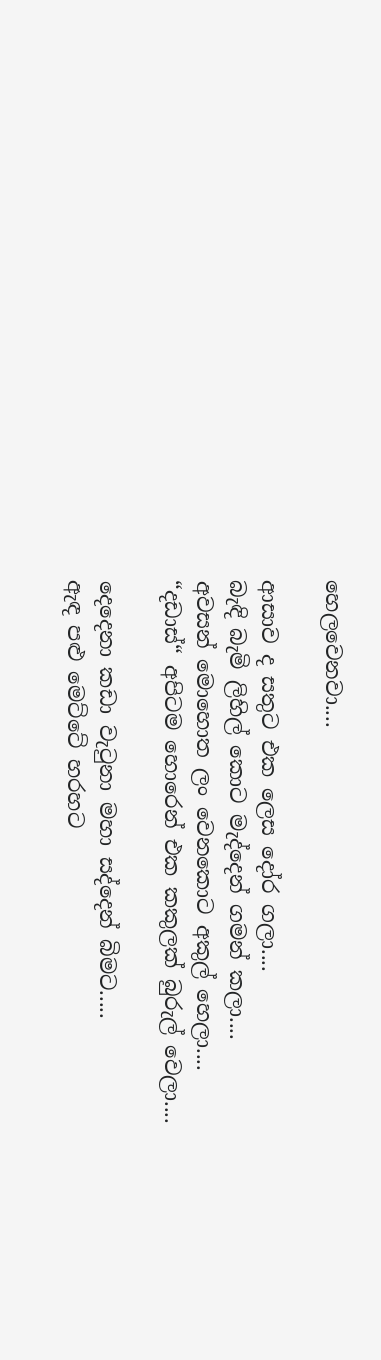හෙලවෙනවා....

ආසාව ද සතුට එක ලෙස දෝර ගලා....
බැඳි බැමි ලිහිල් කොට මැද්දෙන් ගමන් කලා....
අවසන් මොහොත ලං වෙනකොට අකුල් හෙලා....
“දඩාස්“ අපිටම හොරෙන් එක කකුලක් බුරුල් වෙලා....

දෙදෙනා කඩා වැටුනා මහා සද්දෙන් බිමට.....
ඇඳ පළු මෙට්ටේ හරහට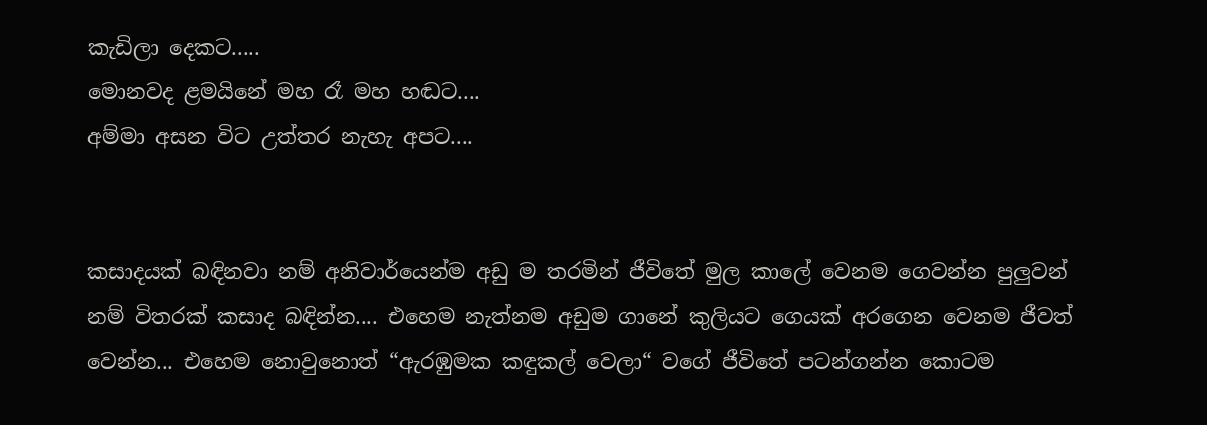කැඩිලා දෙකට.....
මොනවද ළමයිනේ මහ රෑ මහ හඬට....
අම්මා අසන විට උත්තර නැහැ අපට....


කසාදයක් බඳිනවා නම් අනිවාර්යෙන්ම අඩු ම තරමින් ජීවිතේ මුල කාලේ වෙනම ගෙවන්න පුලුවන් නම් විතරක් කසාද බඳින්න.... එහෙම නැත්නම අඩුම ගානේ කුලියට ගෙයක් අරගෙන වෙනම ජීවත් වෙන්න... එහෙම නොවුනොත් “ඇරඹුමක කඳුකල් වෙලා“ වගේ ජීවිතේ පටන්ගන්න කොටම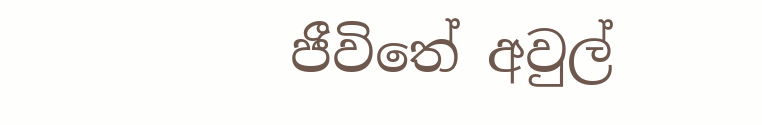ජීවිතේ අවුල්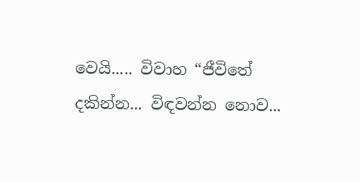වෙයි..... විවාහ “ජීවිතේ දකින්න... විඳවන්න නොව...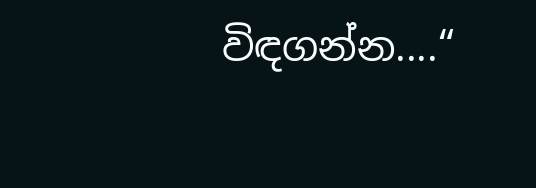විඳගන්න....“